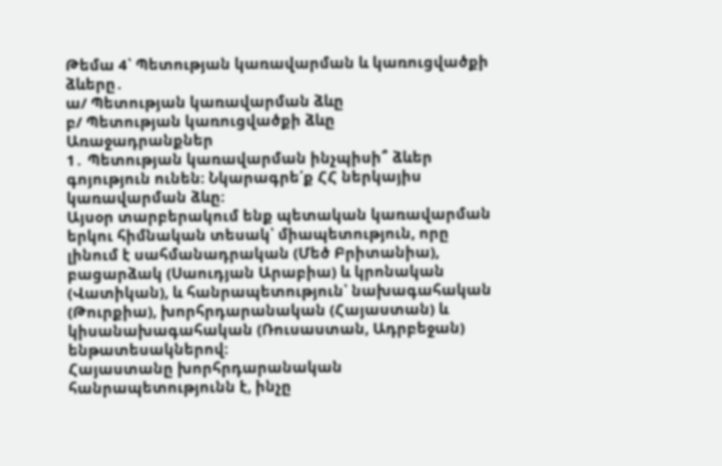Թեմա 4՝ Պետության կառավարման և կառուցվածքի ձևերը․
ա/ Պետության կառավարման ձևը
բ/ Պետության կառուցվածքի ձևը
Առաջադրանքներ
1․ Պետության կառավարման ինչպիսի՞ ձևեր գոյություն ունեն։ Նկարագրե՛ք ՀՀ ներկայիս կառավարման ձևը։
Այսօր տարբերակում ենք պետական կառավարման երկու հիմնական տեսակ՝ միապետություն, որը լինում է սահմանադրական (Մեծ Բրիտանիա), բացարձակ (Սաուդյան Արաբիա) և կրոնական (Վատիկան), և հանրապետություն՝ նախագահական (Թուրքիա), խորհրդարանական (Հայաստան) և կիսանախագահական (Ռուսաստան, Ադրբեջան) ենթատեսակներով։
Հայաստանը խորհրդարանական հանրապետությունն է, ինչը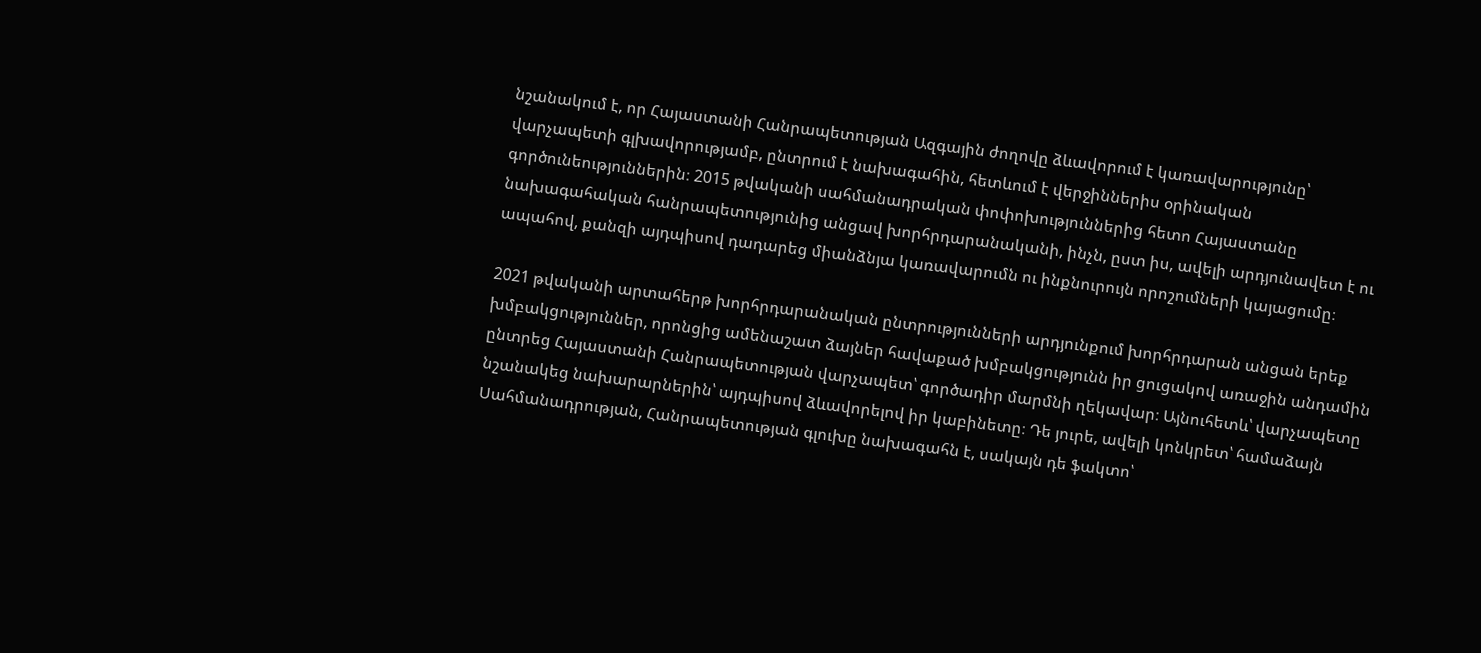նշանակում է, որ Հայաստանի Հանրապետության Ազգային ժողովը ձևավորում է կառավարությունը՝ վարչապետի գլխավորությամբ, ընտրում է նախագահին, հետևում է վերջիններիս օրինական գործունեություններին։ 2015 թվականի սահմանադրական փոփոխություններից հետո Հայաստանը նախագահական հանրապետությունից անցավ խորհրդարանականի, ինչն, ըստ իս, ավելի արդյունավետ է ու ապահով, քանզի այդպիսով դադարեց միանձնյա կառավարումն ու ինքնուրույն որոշումների կայացումը։

2021 թվականի արտահերթ խորհրդարանական ընտրությունների արդյունքում խորհրդարան անցան երեք խմբակցություններ, որոնցից ամենաշատ ձայներ հավաքած խմբակցությունն իր ցուցակով առաջին անդամին ընտրեց Հայաստանի Հանրապետության վարչապետ՝ գործադիր մարմնի ղեկավար։ Այնուհետև՝ վարչապետը նշանակեց նախարարներին՝ այդպիսով ձևավորելով իր կաբինետը։ Դե յուրե, ավելի կոնկրետ՝ համաձայն Սահմանադրության, Հանրապետության գլուխը նախագահն է, սակայն դե ֆակտո՝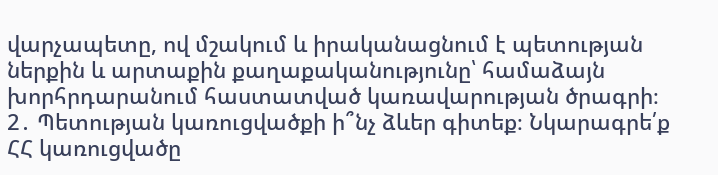վարչապետը, ով մշակում և իրականացնում է պետության ներքին և արտաքին քաղաքականությունը՝ համաձայն խորհրդարանում հաստատված կառավարության ծրագրի։
2․ Պետության կառուցվածքի ի՞նչ ձևեր գիտեք։ Նկարագրե՛ք ՀՀ կառուցվածը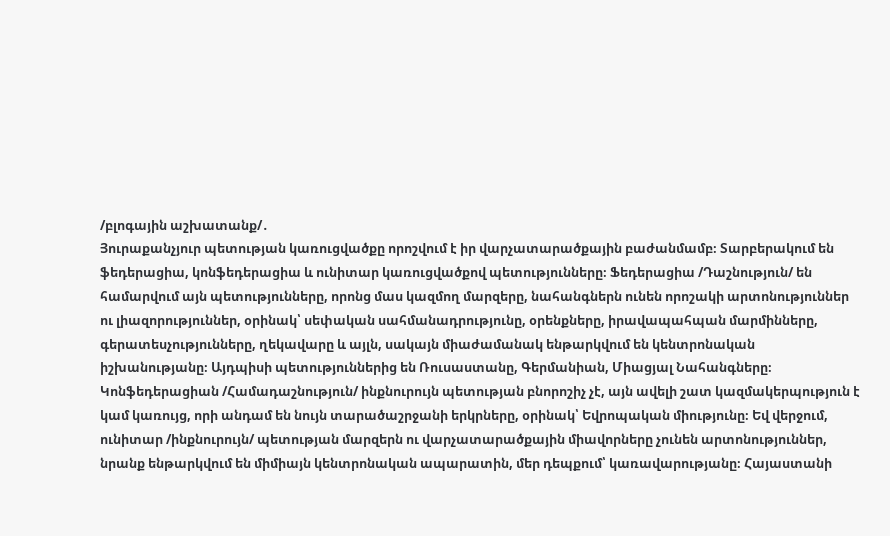/բլոգային աշխատանք/․
Յուրաքանչյուր պետության կառուցվածքը որոշվում է իր վարչատարածքային բաժանմամբ։ Տարբերակում են ֆեդերացիա, կոնֆեդերացիա և ունիտար կառուցվածքով պետությունները։ Ֆեդերացիա /Դաշնություն/ են համարվում այն պետությունները, որոնց մաս կազմող մարզերը, նահանգներն ունեն որոշակի արտոնություններ ու լիազորություններ, օրինակ՝ սեփական սահմանադրությունը, օրենքները, իրավապահպան մարմինները, գերատեսչությունները, ղեկավարը և այլն, սակայն միաժամանակ ենթարկվում են կենտրոնական իշխանությանը։ Այդպիսի պետություններից են Ռուսաստանը, Գերմանիան, Միացյալ Նահանգները։ Կոնֆեդերացիան /Համադաշնություն/ ինքնուրույն պետության բնորոշիչ չէ, այն ավելի շատ կազմակերպություն է կամ կառույց, որի անդամ են նույն տարածաշրջանի երկրները, օրինակ՝ Եվրոպական միությունը։ Եվ վերջում, ունիտար /ինքնուրույն/ պետության մարզերն ու վարչատարածքային միավորները չունեն արտոնություններ, նրանք ենթարկվում են միմիայն կենտրոնական ապարատին, մեր դեպքում՝ կառավարությանը։ Հայաստանի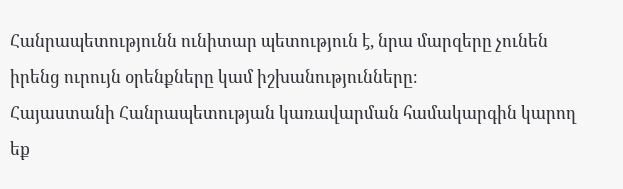Հանրապետությունն ունիտար պետություն է, նրա մարզերը չունեն իրենց ուրույն օրենքները կամ իշխանությունները։
Հայաստանի Հանրապետության կառավարման համակարգին կարող եք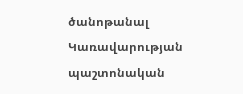ծանոթանալ Կառավարության պաշտոնական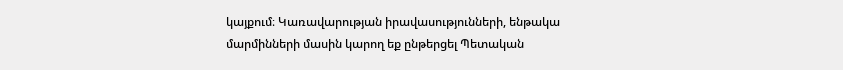կայքում։ Կառավարության իրավասությունների, ենթակա մարմինների մասին կարող եք ընթերցել Պետական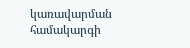կառավարման համակարգի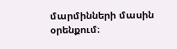մարմինների մասին օրենքում։